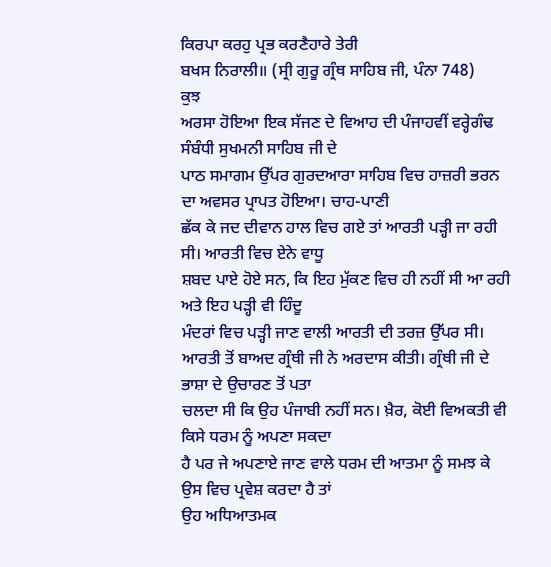ਕਿਰਪਾ ਕਰਹੁ ਪ੍ਰਭ ਕਰਣੈਹਾਰੇ ਤੇਰੀ
ਬਖਸ ਨਿਰਾਲੀ॥ (ਸ੍ਰੀ ਗੁਰੂ ਗ੍ਰੰਥ ਸਾਹਿਬ ਜੀ, ਪੰਨਾ 748)
ਕੁਝ
ਅਰਸਾ ਹੋਇਆ ਇਕ ਸੱਜਣ ਦੇ ਵਿਆਹ ਦੀ ਪੰਜਾਹਵੀਂ ਵਰ੍ਹੇਗੰਢ ਸੰਬੰਧੀ ਸੁਖਮਨੀ ਸਾਹਿਬ ਜੀ ਦੇ
ਪਾਠ ਸਮਾਗਮ ਉੱਪਰ ਗੁਰਦਆਰਾ ਸਾਹਿਬ ਵਿਚ ਹਾਜ਼ਰੀ ਭਰਨ ਦਾ ਅਵਸਰ ਪ੍ਰਾਪਤ ਹੋਇਆ। ਚਾਹ-ਪਾਣੀ
ਛੱਕ ਕੇ ਜਦ ਦੀਵਾਨ ਹਾਲ ਵਿਚ ਗਏ ਤਾਂ ਆਰਤੀ ਪੜ੍ਹੀ ਜਾ ਰਹੀ ਸੀ। ਆਰਤੀ ਵਿਚ ਏਨੇ ਵਾਧੂ
ਸ਼ਬਦ ਪਾਏ ਹੋਏ ਸਨ, ਕਿ ਇਹ ਮੁੱਕਣ ਵਿਚ ਹੀ ਨਹੀਂ ਸੀ ਆ ਰਹੀ ਅਤੇ ਇਹ ਪੜ੍ਹੀ ਵੀ ਹਿੰਦੂ
ਮੰਦਰਾਂ ਵਿਚ ਪੜ੍ਹੀ ਜਾਣ ਵਾਲੀ ਆਰਤੀ ਦੀ ਤਰਜ਼ ਉੱਪਰ ਸੀ।
ਆਰਤੀ ਤੋਂ ਬਾਅਦ ਗ੍ਰੰਥੀ ਜੀ ਨੇ ਅਰਦਾਸ ਕੀਤੀ। ਗ੍ਰੰਥੀ ਜੀ ਦੇ ਭਾਸ਼ਾ ਦੇ ਉਚਾਰਣ ਤੋਂ ਪਤਾ
ਚਲਦਾ ਸੀ ਕਿ ਉਹ ਪੰਜਾਬੀ ਨਹੀਂ ਸਨ। ਖ਼ੈਰ, ਕੋਈ ਵਿਅਕਤੀ ਵੀ ਕਿਸੇ ਧਰਮ ਨੂੰ ਅਪਣਾ ਸਕਦਾ
ਹੈ ਪਰ ਜੇ ਅਪਣਾਏ ਜਾਣ ਵਾਲੇ ਧਰਮ ਦੀ ਆਤਮਾ ਨੂੰ ਸਮਝ ਕੇ ਉਸ ਵਿਚ ਪ੍ਰਵੇਸ਼ ਕਰਦਾ ਹੈ ਤਾਂ
ਉਹ ਅਧਿਆਤਮਕ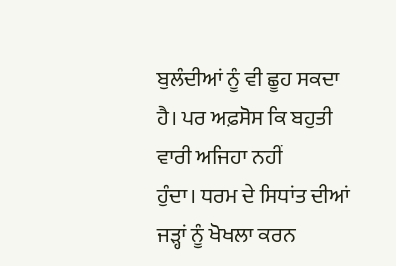ਬੁਲੰਦੀਆਂ ਨੂੰ ਵੀ ਛੂਹ ਸਕਦਾ ਹੈ। ਪਰ ਅਫ਼ਸੋਸ ਕਿ ਬਹੁਤੀ ਵਾਰੀ ਅਜਿਹਾ ਨਹੀਂ
ਹੁੰਦਾ। ਧਰਮ ਦੇ ਸਿਧਾਂਤ ਦੀਆਂ ਜੜ੍ਹਾਂ ਨੂੰ ਖੋਖਲਾ ਕਰਨ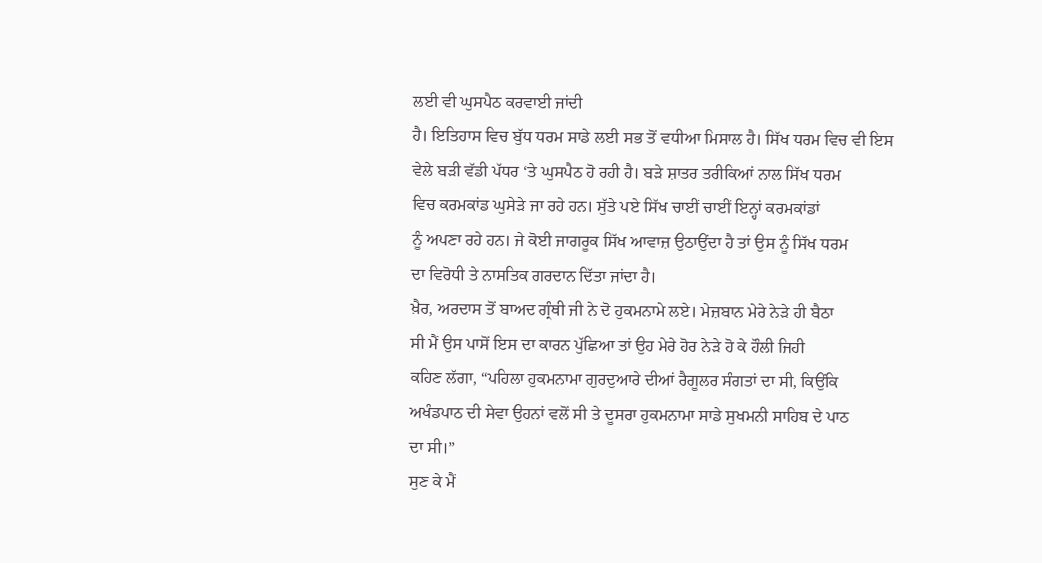ਲਈ ਵੀ ਘੁਸਪੈਠ ਕਰਵਾਈ ਜਾਂਦੀ
ਹੈ। ਇਤਿਹਾਸ ਵਿਚ ਬੁੱਧ ਧਰਮ ਸਾਡੇ ਲਈ ਸਭ ਤੋਂ ਵਧੀਆ ਮਿਸਾਲ ਹੈ। ਸਿੱਖ ਧਰਮ ਵਿਚ ਵੀ ਇਸ
ਵੇਲੇ ਬੜੀ ਵੱਡੀ ਪੱਧਰ ‘ਤੇ ਘੁਸਪੈਠ ਹੋ ਰਹੀ ਹੈ। ਬੜੇ ਸ਼ਾਤਰ ਤਰੀਕਿਆਂ ਨਾਲ ਸਿੱਖ ਧਰਮ
ਵਿਚ ਕਰਮਕਾਂਡ ਘੁਸੇੜੇ ਜਾ ਰਹੇ ਹਨ। ਸੁੱਤੇ ਪਏ ਸਿੱਖ ਚਾਈਂ ਚਾਈਂ ਇਨ੍ਹਾਂ ਕਰਮਕਾਂਡਾਂ
ਨੂੰ ਅਪਣਾ ਰਹੇ ਹਨ। ਜੇ ਕੋਈ ਜਾਗਰੂਕ ਸਿੱਖ ਆਵਾਜ਼ ਉਠਾਉਂਦਾ ਹੈ ਤਾਂ ਉਸ ਨੂੰ ਸਿੱਖ ਧਰਮ
ਦਾ ਵਿਰੋਧੀ ਤੇ ਨਾਸਤਿਕ ਗਰਦਾਨ ਦਿੱਤਾ ਜਾਂਦਾ ਹੈ।
ਖ਼ੈਰ, ਅਰਦਾਸ ਤੋਂ ਬਾਅਦ ਗ੍ਰੰਥੀ ਜੀ ਨੇ ਦੋ ਹੁਕਮਨਾਮੇ ਲਏ। ਮੇਜ਼ਬਾਨ ਮੇਰੇ ਨੇੜੇ ਹੀ ਬੈਠਾ
ਸੀ ਮੈਂ ਉਸ ਪਾਸੋਂ ਇਸ ਦਾ ਕਾਰਨ ਪੁੱਛਿਆ ਤਾਂ ਉਹ ਮੇਰੇ ਹੋਰ ਨੇੜੇ ਹੋ ਕੇ ਹੌਲੀ ਜਿਹੀ
ਕਹਿਣ ਲੱਗਾ, “ਪਹਿਲਾ ਹੁਕਮਨਾਮਾ ਗੁਰਦੁਆਰੇ ਦੀਆਂ ਰੈਗੂਲਰ ਸੰਗਤਾਂ ਦਾ ਸੀ, ਕਿਉਂਕਿ
ਅਖੰਡਪਾਠ ਦੀ ਸੇਵਾ ਉਹਨਾਂ ਵਲੋਂ ਸੀ ਤੇ ਦੂਸਰਾ ਹੁਕਮਨਾਮਾ ਸਾਡੇ ਸੁਖਮਨੀ ਸਾਹਿਬ ਦੇ ਪਾਠ
ਦਾ ਸੀ।”
ਸੁਣ ਕੇ ਮੈਂ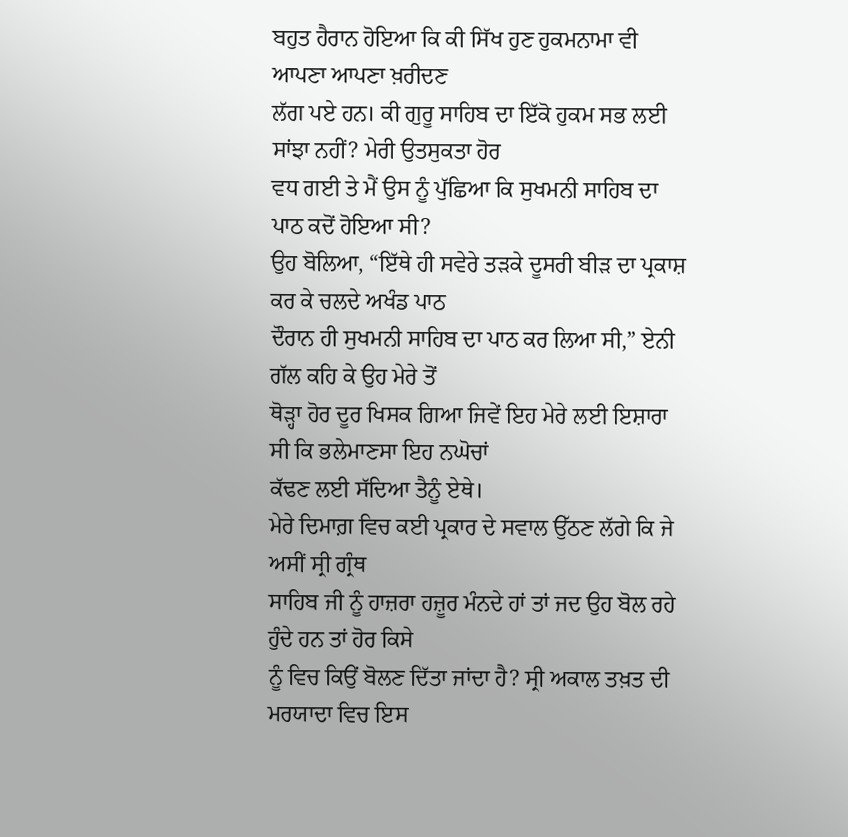ਬਹੁਤ ਹੈਰਾਨ ਹੋਇਆ ਕਿ ਕੀ ਸਿੱਖ ਹੁਣ ਹੁਕਮਨਾਮਾ ਵੀ ਆਪਣਾ ਆਪਣਾ ਖ਼ਰੀਦਣ
ਲੱਗ ਪਏ ਹਨ। ਕੀ ਗੁਰੂ ਸਾਹਿਬ ਦਾ ਇੱਕੋ ਹੁਕਮ ਸਭ ਲਈ ਸਾਂਝਾ ਨਹੀਂ? ਮੇਰੀ ਉਤਸੁਕਤਾ ਹੋਰ
ਵਧ ਗਈ ਤੇ ਮੈਂ ਉਸ ਨੂੰ ਪੁੱਛਿਆ ਕਿ ਸੁਖਮਨੀ ਸਾਹਿਬ ਦਾ ਪਾਠ ਕਦੋਂ ਹੋਇਆ ਸੀ?
ਉਹ ਬੋਲਿਆ, “ਇੱਥੇ ਹੀ ਸਵੇਰੇ ਤੜਕੇ ਦੂਸਰੀ ਬੀੜ ਦਾ ਪ੍ਰਕਾਸ਼ ਕਰ ਕੇ ਚਲਦੇ ਅਖੰਡ ਪਾਠ
ਦੌਰਾਨ ਹੀ ਸੁਖਮਨੀ ਸਾਹਿਬ ਦਾ ਪਾਠ ਕਰ ਲਿਆ ਸੀ,” ਏਨੀ ਗੱਲ ਕਹਿ ਕੇ ਉਹ ਮੇਰੇ ਤੋਂ
ਥੋੜ੍ਹਾ ਹੋਰ ਦੂਰ ਖਿਸਕ ਗਿਆ ਜਿਵੇਂ ਇਹ ਮੇਰੇ ਲਈ ਇਸ਼ਾਰਾ ਸੀ ਕਿ ਭਲੇਮਾਣਸਾ ਇਹ ਨਘੋਚਾਂ
ਕੱਢਣ ਲਈ ਸੱਦਿਆ ਤੈਨੂੰ ਏਥੇ।
ਮੇਰੇ ਦਿਮਾਗ਼ ਵਿਚ ਕਈ ਪ੍ਰਕਾਰ ਦੇ ਸਵਾਲ ਉੱਠਣ ਲੱਗੇ ਕਿ ਜੇ ਅਸੀਂ ਸ੍ਰੀ ਗ੍ਰੰਥ
ਸਾਹਿਬ ਜੀ ਨੂੰ ਹਾਜ਼ਰਾ ਹਜ਼ੂਰ ਮੰਨਦੇ ਹਾਂ ਤਾਂ ਜਦ ਉਹ ਬੋਲ ਰਹੇ ਹੁੰਦੇ ਹਨ ਤਾਂ ਹੋਰ ਕਿਸੇ
ਨੂੰ ਵਿਚ ਕਿਉਂ ਬੋਲਣ ਦਿੱਤਾ ਜਾਂਦਾ ਹੈ? ਸ੍ਰੀ ਅਕਾਲ ਤਖ਼ਤ ਦੀ ਮਰਯਾਦਾ ਵਿਚ ਇਸ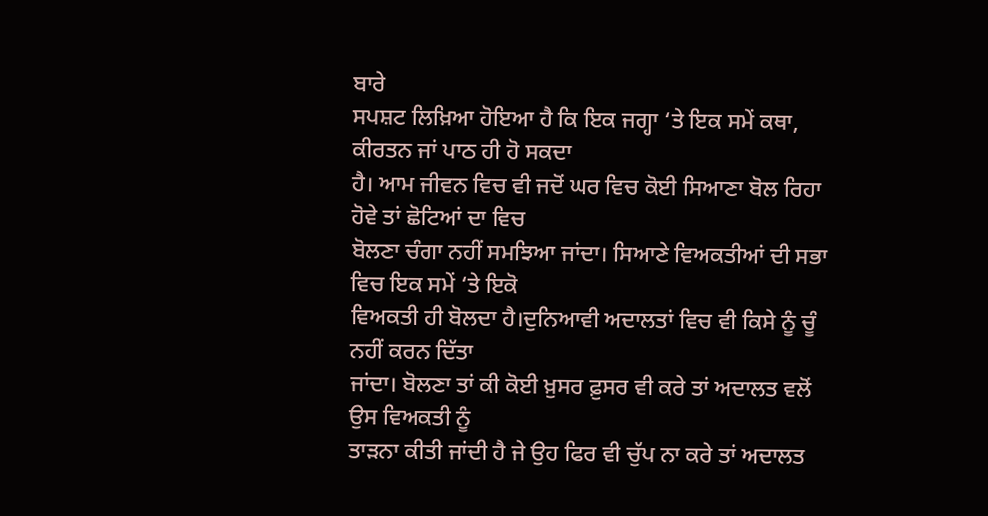ਬਾਰੇ
ਸਪਸ਼ਟ ਲਿਖ਼ਿਆ ਹੋਇਆ ਹੈ ਕਿ ਇਕ ਜਗ੍ਹਾ ‘ਤੇ ਇਕ ਸਮੇਂ ਕਥਾ, ਕੀਰਤਨ ਜਾਂ ਪਾਠ ਹੀ ਹੋ ਸਕਦਾ
ਹੈ। ਆਮ ਜੀਵਨ ਵਿਚ ਵੀ ਜਦੋਂ ਘਰ ਵਿਚ ਕੋਈ ਸਿਆਣਾ ਬੋਲ ਰਿਹਾ ਹੋਵੇ ਤਾਂ ਛੋਟਿਆਂ ਦਾ ਵਿਚ
ਬੋਲਣਾ ਚੰਗਾ ਨਹੀਂ ਸਮਝਿਆ ਜਾਂਦਾ। ਸਿਆਣੇ ਵਿਅਕਤੀਆਂ ਦੀ ਸਭਾ ਵਿਚ ਇਕ ਸਮੇਂ ‘ਤੇ ਇਕੋ
ਵਿਅਕਤੀ ਹੀ ਬੋਲਦਾ ਹੈ।ਦੁਨਿਆਵੀ ਅਦਾਲਤਾਂ ਵਿਚ ਵੀ ਕਿਸੇ ਨੂੰ ਚੂੰ ਨਹੀਂ ਕਰਨ ਦਿੱਤਾ
ਜਾਂਦਾ। ਬੋਲਣਾ ਤਾਂ ਕੀ ਕੋਈ ਖ਼ੁਸਰ ਫ਼ੁਸਰ ਵੀ ਕਰੇ ਤਾਂ ਅਦਾਲਤ ਵਲੋਂ ਉਸ ਵਿਅਕਤੀ ਨੂੰ
ਤਾੜਨਾ ਕੀਤੀ ਜਾਂਦੀ ਹੈ ਜੇ ਉਹ ਫਿਰ ਵੀ ਚੁੱਪ ਨਾ ਕਰੇ ਤਾਂ ਅਦਾਲਤ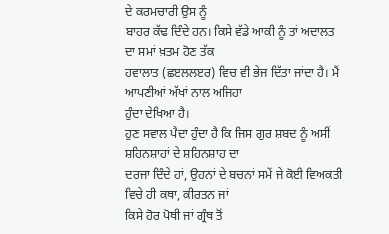ਦੇ ਕਰਮਚਾਰੀ ਉਸ ਨੂੰ
ਬਾਹਰ ਕੱਢ ਦਿੰਦੇ ਹਨ। ਕਿਸੇ ਵੱਡੇ ਆਕੀ ਨੂੰ ਤਾਂ ਅਦਾਲਤ ਦਾ ਸਮਾਂ ਖ਼ਤਮ ਹੋਣ ਤੱਕ
ਹਵਾਲਾਤ (ਛੲਲਲੲਰ) ਵਿਚ ਵੀ ਭੇਜ ਦਿੱਤਾ ਜਾਂਦਾ ਹੈ। ਮੈਂ ਆਪਣੀਆਂ ਅੱਖਾਂ ਨਾਲ ਅਜਿਹਾ
ਹੁੰਦਾ ਦੇਖਿਆ ਹੈ।
ਹੁਣ ਸਵਾਲ ਪੈਦਾ ਹੁੰਦਾ ਹੈ ਕਿ ਜਿਸ ਗੁਰ ਸ਼ਬਦ ਨੂੰ ਅਸੀਂ ਸ਼ਹਿਨਸ਼ਾਹਾਂ ਦੇ ਸ਼ਹਿਨਸ਼ਾਹ ਦਾ
ਦਰਜਾ ਦਿੰਦੇ ਹਾਂ, ਉਹਨਾਂ ਦੇ ਬਚਨਾਂ ਸਮੇਂ ਜੇ ਕੋਈ ਵਿਅਕਤੀ ਵਿਚੇ ਹੀ ਕਥਾ, ਕੀਰਤਨ ਜਾਂ
ਕਿਸੇ ਹੋਰ ਪੋਥੀ ਜਾਂ ਗ੍ਰੰਥ ਤੋਂ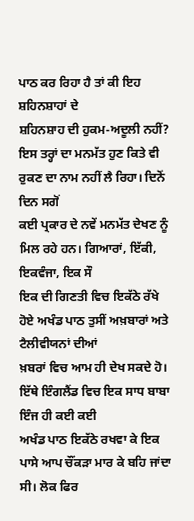ਪਾਠ ਕਰ ਰਿਹਾ ਹੈ ਤਾਂ ਕੀ ਇਹ ਸ਼ਹਿਨਸ਼ਾਹਾਂ ਦੇ
ਸ਼ਹਿਨਸ਼ਾਹ ਦੀ ਹੁਕਮ-ਅਦੂਲੀ ਨਹੀਂ?
ਇਸ ਤਰ੍ਹਾਂ ਦਾ ਮਨਮੱਤ ਹੁਣ ਕਿਤੇ ਵੀ ਰੁਕਣ ਦਾ ਨਾਮ ਨਹੀਂ ਲੈ ਰਿਹਾ। ਦਿਨੋਂ ਦਿਨ ਸਗੋਂ
ਕਈ ਪ੍ਰਕਾਰ ਦੇ ਨਵੇਂ ਮਨਮੱਤ ਦੇਖਣ ਨੂੰ ਮਿਲ ਰਹੇ ਹਨ। ਗਿਆਰਾਂ, ਇੱਕੀ, ਇਕਵੰਜਾ, ਇਕ ਸੌ
ਇਕ ਦੀ ਗਿਣਤੀ ਵਿਚ ਇਕੱਠੇ ਰੱਖੇ ਹੋਏ ਅਖੰਡ ਪਾਠ ਤੁਸੀਂ ਅਖ਼ਬਾਰਾਂ ਅਤੇ ਟੈਲੀਵੀਯਨਾਂ ਦੀਆਂ
ਖ਼ਬਰਾਂ ਵਿਚ ਆਮ ਹੀ ਦੇਖ ਸਕਦੇ ਹੋ। ਇੱਥੇ ਇੰਗਲੈਂਡ ਵਿਚ ਇਕ ਸਾਧ ਬਾਬਾ ਇੰਜ ਹੀ ਕਈ ਕਈ
ਅਖੰਡ ਪਾਠ ਇਕੱਠੇ ਰਖਵਾ ਕੇ ਇਕ ਪਾਸੇ ਆਪ ਚੌਂਕੜਾ ਮਾਰ ਕੇ ਬਹਿ ਜਾਂਦਾ ਸੀ। ਲੋਕ ਫਿਰ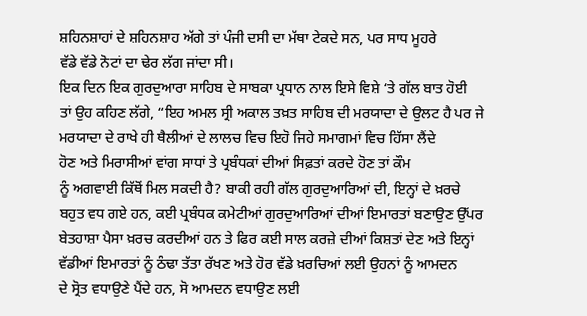ਸ਼ਹਿਨਸ਼ਾਹਾਂ ਦੇ ਸ਼ਹਿਨਸ਼ਾਹ ਅੱਗੇ ਤਾਂ ਪੰਜੀ ਦਸੀ ਦਾ ਮੱਥਾ ਟੇਕਦੇ ਸਨ, ਪਰ ਸਾਧ ਮੂਹਰੇ
ਵੱਡੇ ਵੱਡੇ ਨੋਟਾਂ ਦਾ ਢੇਰ ਲੱਗ ਜਾਂਦਾ ਸੀ।
ਇਕ ਦਿਨ ਇਕ ਗੁਰਦੁਆਰਾ ਸਾਹਿਬ ਦੇ ਸਾਬਕਾ ਪ੍ਰਧਾਨ ਨਾਲ ਇਸੇ ਵਿਸ਼ੇ ‘ਤੇ ਗੱਲ ਬਾਤ ਹੋਈ
ਤਾਂ ਉਹ ਕਹਿਣ ਲੱਗੇ, “ਇਹ ਅਮਲ ਸ੍ਰੀ ਅਕਾਲ ਤਖ਼ਤ ਸਾਹਿਬ ਦੀ ਮਰਯਾਦਾ ਦੇ ਉਲਟ ਹੈ ਪਰ ਜੇ
ਮਰਯਾਦਾ ਦੇ ਰਾਖੇ ਹੀ ਥੈਲੀਆਂ ਦੇ ਲਾਲਚ ਵਿਚ ਇਹੋ ਜਿਹੇ ਸਮਾਗਮਾਂ ਵਿਚ ਹਿੱਸਾ ਲੈਂਦੇ
ਹੋਣ ਅਤੇ ਮਿਰਾਸੀਆਂ ਵਾਂਗ ਸਾਧਾਂ ਤੇ ਪ੍ਰਬੰਧਕਾਂ ਦੀਆਂ ਸਿਫ਼ਤਾਂ ਕਰਦੇ ਹੋਣ ਤਾਂ ਕੌਮ
ਨੂੰ ਅਗਵਾਈ ਕਿੱਥੋਂ ਮਿਲ ਸਕਦੀ ਹੈ? ਬਾਕੀ ਰਹੀ ਗੱਲ ਗੁਰਦੁਆਰਿਆਂ ਦੀ, ਇਨ੍ਹਾਂ ਦੇ ਖ਼ਰਚੇ
ਬਹੁਤ ਵਧ ਗਏ ਹਨ, ਕਈ ਪ੍ਰਬੰਧਕ ਕਮੇਟੀਆਂ ਗੁਰਦੁਆਰਿਆਂ ਦੀਆਂ ਇਮਾਰਤਾਂ ਬਣਾਉਣ ਉੱਪਰ
ਬੇਤਹਾਸ਼ਾ ਪੈਸਾ ਖ਼ਰਚ ਕਰਦੀਆਂ ਹਨ ਤੇ ਫਿਰ ਕਈ ਸਾਲ ਕਰਜ਼ੇ ਦੀਆਂ ਕਿਸ਼ਤਾਂ ਦੇਣ ਅਤੇ ਇਨ੍ਹਾਂ
ਵੱਡੀਆਂ ਇਮਾਰਤਾਂ ਨੂੰ ਠੰਢਾ ਤੱਤਾ ਰੱਖਣ ਅਤੇ ਹੋਰ ਵੱਡੇ ਖ਼ਰਚਿਆਂ ਲਈ ਉਹਨਾਂ ਨੂੰ ਆਮਦਨ
ਦੇ ਸ੍ਰੋਤ ਵਧਾਉਣੇ ਪੈਂਦੇ ਹਨ, ਸੋ ਆਮਦਨ ਵਧਾਉਣ ਲਈ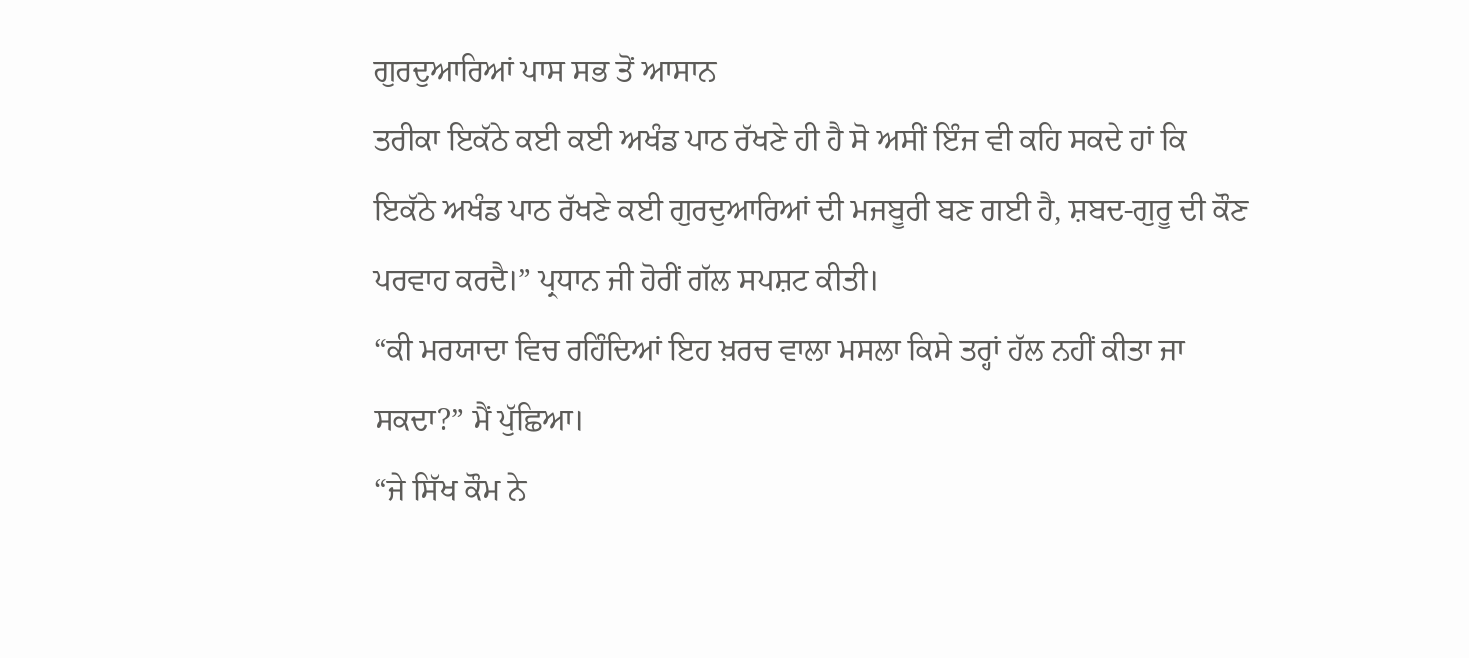ਗੁਰਦੁਆਰਿਆਂ ਪਾਸ ਸਭ ਤੋਂ ਆਸਾਨ
ਤਰੀਕਾ ਇਕੱਠੇ ਕਈ ਕਈ ਅਖੰਡ ਪਾਠ ਰੱਖਣੇ ਹੀ ਹੈ ਸੋ ਅਸੀਂ ਇੰਜ ਵੀ ਕਹਿ ਸਕਦੇ ਹਾਂ ਕਿ
ਇਕੱਠੇ ਅਖੰਡ ਪਾਠ ਰੱਖਣੇ ਕਈ ਗੁਰਦੁਆਰਿਆਂ ਦੀ ਮਜਬੂਰੀ ਬਣ ਗਈ ਹੈ, ਸ਼ਬਦ-ਗੁਰੂ ਦੀ ਕੌਣ
ਪਰਵਾਹ ਕਰਦੈ।” ਪ੍ਰਧਾਨ ਜੀ ਹੋਰੀਂ ਗੱਲ ਸਪਸ਼ਟ ਕੀਤੀ।
“ਕੀ ਮਰਯਾਦਾ ਵਿਚ ਰਹਿੰਦਿਆਂ ਇਹ ਖ਼ਰਚ ਵਾਲਾ ਮਸਲਾ ਕਿਸੇ ਤਰ੍ਹਾਂ ਹੱਲ ਨਹੀਂ ਕੀਤਾ ਜਾ
ਸਕਦਾ?” ਮੈਂ ਪੁੱਛਿਆ।
“ਜੇ ਸਿੱਖ ਕੌਮ ਨੇ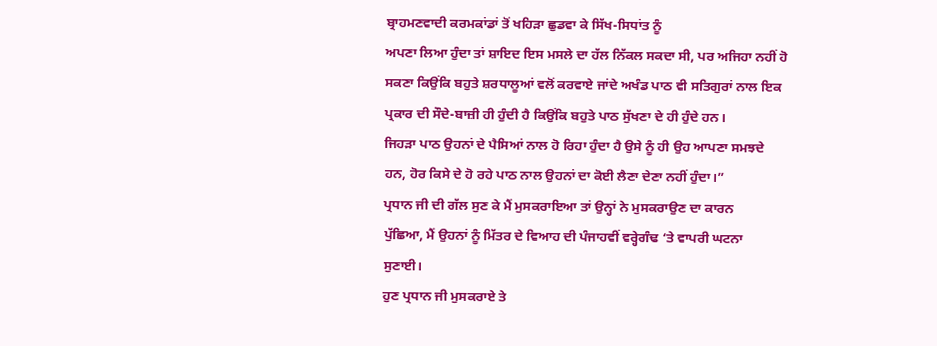ਬ੍ਰਾਹਮਣਵਾਦੀ ਕਰਮਕਾਂਡਾਂ ਤੋਂ ਖਹਿੜਾ ਛੁਡਵਾ ਕੇ ਸਿੱਖ-ਸਿਧਾਂਤ ਨੂੰ
ਅਪਣਾ ਲਿਆ ਹੁੰਦਾ ਤਾਂ ਸ਼ਾਇਦ ਇਸ ਮਸਲੇ ਦਾ ਹੱਲ ਨਿੱਕਲ ਸਕਦਾ ਸੀ, ਪਰ ਅਜਿਹਾ ਨਹੀਂ ਹੋ
ਸਕਣਾ ਕਿਉਂਕਿ ਬਹੁਤੇ ਸ਼ਰਧਾਲੂਆਂ ਵਲੋਂ ਕਰਵਾਏ ਜਾਂਦੇ ਅਖੰਡ ਪਾਠ ਵੀ ਸਤਿਗੁਰਾਂ ਨਾਲ ਇਕ
ਪ੍ਰਕਾਰ ਦੀ ਸੌਦੇ-ਬਾਜ਼ੀ ਹੀ ਹੁੰਦੀ ਹੈ ਕਿਉਂਕਿ ਬਹੁਤੇ ਪਾਠ ਸੁੱਖਣਾ ਦੇ ਹੀ ਹੁੰਦੇ ਹਨ।
ਜਿਹੜਾ ਪਾਠ ਉਹਨਾਂ ਦੇ ਪੈਸਿਆਂ ਨਾਲ ਹੋ ਰਿਹਾ ਹੁੰਦਾ ਹੈ ਉਸੇ ਨੂੰ ਹੀ ਉਹ ਆਪਣਾ ਸਮਝਦੇ
ਹਨ, ਹੋਰ ਕਿਸੇ ਦੇ ਹੋ ਰਹੇ ਪਾਠ ਨਾਲ ਉਹਨਾਂ ਦਾ ਕੋਈ ਲੈਣਾ ਦੇਣਾ ਨਹੀਂ ਹੁੰਦਾ।”
ਪ੍ਰਧਾਨ ਜੀ ਦੀ ਗੱਲ ਸੁਣ ਕੇ ਮੈਂ ਮੁਸਕਰਾਇਆ ਤਾਂ ਉਨ੍ਹਾਂ ਨੇ ਮੁਸਕਰਾਉਣ ਦਾ ਕਾਰਨ
ਪੁੱਛਿਆ, ਮੈਂ ਉਹਨਾਂ ਨੂੰ ਮਿੱਤਰ ਦੇ ਵਿਆਹ ਦੀ ਪੰਜਾਹਵੀਂ ਵਰ੍ਹੇਗੰਢ ‘ਤੇ ਵਾਪਰੀ ਘਟਨਾ
ਸੁਣਾਈ।
ਹੁਣ ਪ੍ਰਧਾਨ ਜੀ ਮੁਸਕਰਾਏ ਤੇ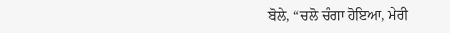ਬੋਲੇ, “ਚਲੋ ਚੰਗਾ ਹੋਇਆ, ਮੇਰੀ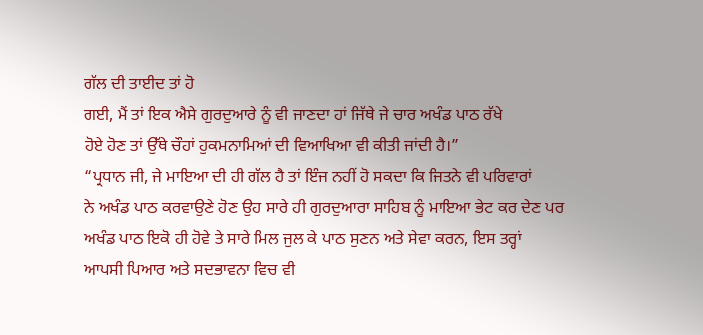ਗੱਲ ਦੀ ਤਾਈਦ ਤਾਂ ਹੋ
ਗਈ, ਮੈਂ ਤਾਂ ਇਕ ਐਸੇ ਗੁਰਦੁਆਰੇ ਨੂੰ ਵੀ ਜਾਣਦਾ ਹਾਂ ਜਿੱਥੇ ਜੇ ਚਾਰ ਅਖੰਡ ਪਾਠ ਰੱਖੇ
ਹੋਏ ਹੋਣ ਤਾਂ ਉੱਥੇ ਚੌਹਾਂ ਹੁਕਮਨਾਮਿਆਂ ਦੀ ਵਿਆਖਿਆ ਵੀ ਕੀਤੀ ਜਾਂਦੀ ਹੈ।”
“ਪ੍ਰਧਾਨ ਜੀ, ਜੇ ਮਾਇਆ ਦੀ ਹੀ ਗੱਲ ਹੈ ਤਾਂ ਇੰਜ ਨਹੀਂ ਹੋ ਸਕਦਾ ਕਿ ਜਿਤਨੇ ਵੀ ਪਰਿਵਾਰਾਂ
ਨੇ ਅਖੰਡ ਪਾਠ ਕਰਵਾਉਣੇ ਹੋਣ ਉਹ ਸਾਰੇ ਹੀ ਗੁਰਦੁਆਰਾ ਸਾਹਿਬ ਨੂੰ ਮਾਇਆ ਭੇਟ ਕਰ ਦੇਣ ਪਰ
ਅਖੰਡ ਪਾਠ ਇਕੋ ਹੀ ਹੋਵੇ ਤੇ ਸਾਰੇ ਮਿਲ ਜੁਲ ਕੇ ਪਾਠ ਸੁਣਨ ਅਤੇ ਸੇਵਾ ਕਰਨ, ਇਸ ਤਰ੍ਹਾਂ
ਆਪਸੀ ਪਿਆਰ ਅਤੇ ਸਦਭਾਵਨਾ ਵਿਚ ਵੀ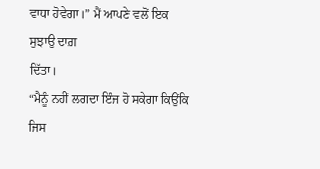ਵਾਧਾ ਹੋਵੇਗਾ।” ਮੈਂ ਆਪਣੇ ਵਲੋਂ ਇਕ ਸੁਝਾਉ ਦਾਗ਼
ਦਿੱਤਾ।
“ਮੈਨੂੰ ਨਹੀਂ ਲਗਦਾ ਇੰਜ ਹੋ ਸਕੇਗਾ ਕਿਉਂਕਿ ਜਿਸ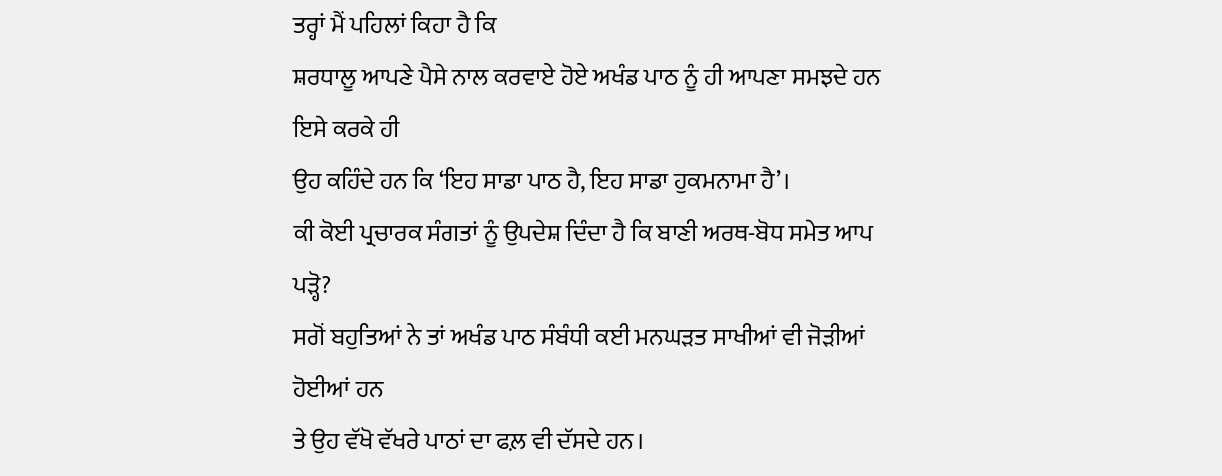ਤਰ੍ਹਾਂ ਮੈਂ ਪਹਿਲਾਂ ਕਿਹਾ ਹੈ ਕਿ
ਸ਼ਰਧਾਲੂ ਆਪਣੇ ਪੈਸੇ ਨਾਲ ਕਰਵਾਏ ਹੋਏ ਅਖੰਡ ਪਾਠ ਨੂੰ ਹੀ ਆਪਣਾ ਸਮਝਦੇ ਹਨ ਇਸੇ ਕਰਕੇ ਹੀ
ਉਹ ਕਹਿੰਦੇ ਹਨ ਕਿ ‘ਇਹ ਸਾਡਾ ਪਾਠ ਹੈ, ਇਹ ਸਾਡਾ ਹੁਕਮਨਾਮਾ ਹੈ’।
ਕੀ ਕੋਈ ਪ੍ਰਚਾਰਕ ਸੰਗਤਾਂ ਨੂੰ ਉਪਦੇਸ਼ ਦਿੰਦਾ ਹੈ ਕਿ ਬਾਣੀ ਅਰਥ-ਬੋਧ ਸਮੇਤ ਆਪ ਪੜ੍ਹੋ?
ਸਗੋਂ ਬਹੁਤਿਆਂ ਨੇ ਤਾਂ ਅਖੰਡ ਪਾਠ ਸੰਬੰਧੀ ਕਈ ਮਨਘੜਤ ਸਾਖੀਆਂ ਵੀ ਜੋੜੀਆਂ ਹੋਈਆਂ ਹਨ
ਤੇ ਉਹ ਵੱਖੋ ਵੱਖਰੇ ਪਾਠਾਂ ਦਾ ਫਲ਼ ਵੀ ਦੱਸਦੇ ਹਨ।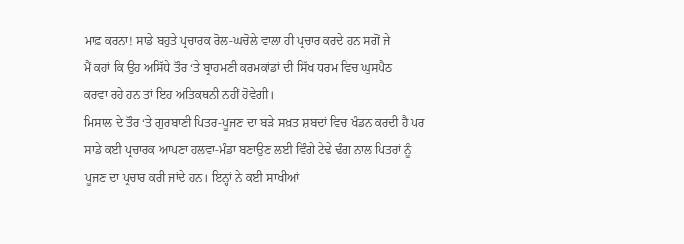ਮਾਫ਼ ਕਰਨਾ! ਸਾਡੇ ਬਹੁਤੇ ਪ੍ਰਚਾਰਕ ਰੋਲ-ਘਚੋਲੇ ਵਾਲਾ ਹੀ ਪ੍ਰਚਾਰ ਕਰਦੇ ਹਨ ਸਗੋਂ ਜੇ
ਮੈਂ ਕਹਾਂ ਕਿ ਉਹ ਅਸਿੱਧੇ ਤੌਰ ‘ਤੇ ਬ੍ਰਾਹਮਣੀ ਕਰਮਕਾਂਡਾਂ ਦੀ ਸਿੱਖ ਧਰਮ ਵਿਚ ਘੁਸਪੈਠ
ਕਰਵਾ ਰਹੇ ਹਨ ਤਾਂ ਇਹ ਅਤਿਕਥਨੀ ਨਹੀਂ ਹੋਵੇਗੀ।
ਮਿਸਾਲ ਦੇ ਤੌਰ ‘ਤੇ ਗੁਰਬਾਣੀ ਪਿਤਰ-ਪੂਜਣ ਦਾ ਬੜੇ ਸਖ਼ਤ ਸ਼ਬਦਾਂ ਵਿਚ ਖੰਡਨ ਕਰਦੀ ਹੈ ਪਰ
ਸਾਡੇ ਕਈ ਪ੍ਰਚਾਰਕ ਆਪਣਾ ਹਲਵਾ-ਮੰਡਾ ਬਣਾਉਣ ਲਈ ਵਿੰਗੇ ਟੇਢੇ ਢੰਗ ਨਾਲ ਪਿਤਰਾਂ ਨੂੰ
ਪੂਜਣ ਦਾ ਪ੍ਰਚਾਰ ਕਰੀ ਜਾਂਦੇ ਹਨ। ਇਨ੍ਹਾਂ ਨੇ ਕਈ ਸਾਖੀਆਂ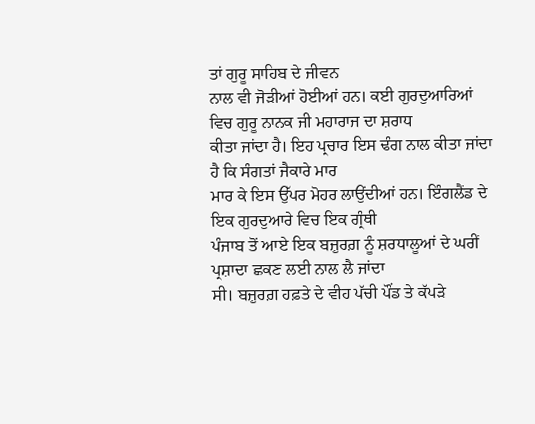ਤਾਂ ਗੁਰੂ ਸਾਹਿਬ ਦੇ ਜੀਵਨ
ਨਾਲ ਵੀ ਜੋੜੀਆਂ ਹੋਈਆਂ ਹਨ। ਕਈ ਗੁਰਦੁਆਰਿਆਂ ਵਿਚ ਗੁਰੂ ਨਾਨਕ ਜੀ ਮਹਾਰਾਜ ਦਾ ਸ਼ਰਾਧ
ਕੀਤਾ ਜਾਂਦਾ ਹੈ। ਇਹ ਪ੍ਰਚਾਰ ਇਸ ਢੰਗ ਨਾਲ ਕੀਤਾ ਜਾਂਦਾ ਹੈ ਕਿ ਸੰਗਤਾਂ ਜੈਕਾਰੇ ਮਾਰ
ਮਾਰ ਕੇ ਇਸ ਉੱਪਰ ਮੋਹਰ ਲਾਉਂਦੀਆਂ ਹਨ। ਇੰਗਲੈਂਡ ਦੇ ਇਕ ਗੁਰਦੁਆਰੇ ਵਿਚ ਇਕ ਗ੍ਰੰਥੀ
ਪੰਜਾਬ ਤੋਂ ਆਏ ਇਕ ਬਜ਼ੁਰਗ਼ ਨੂੰ ਸ਼ਰਧਾਲੂਆਂ ਦੇ ਘਰੀਂ ਪ੍ਰਸ਼ਾਦਾ ਛਕਣ ਲਈ ਨਾਲ ਲੈ ਜਾਂਦਾ
ਸੀ। ਬਜ਼ੁਰਗ਼ ਹਫ਼ਤੇ ਦੇ ਵੀਹ ਪੱਚੀ ਪੌਂਡ ਤੇ ਕੱਪੜੇ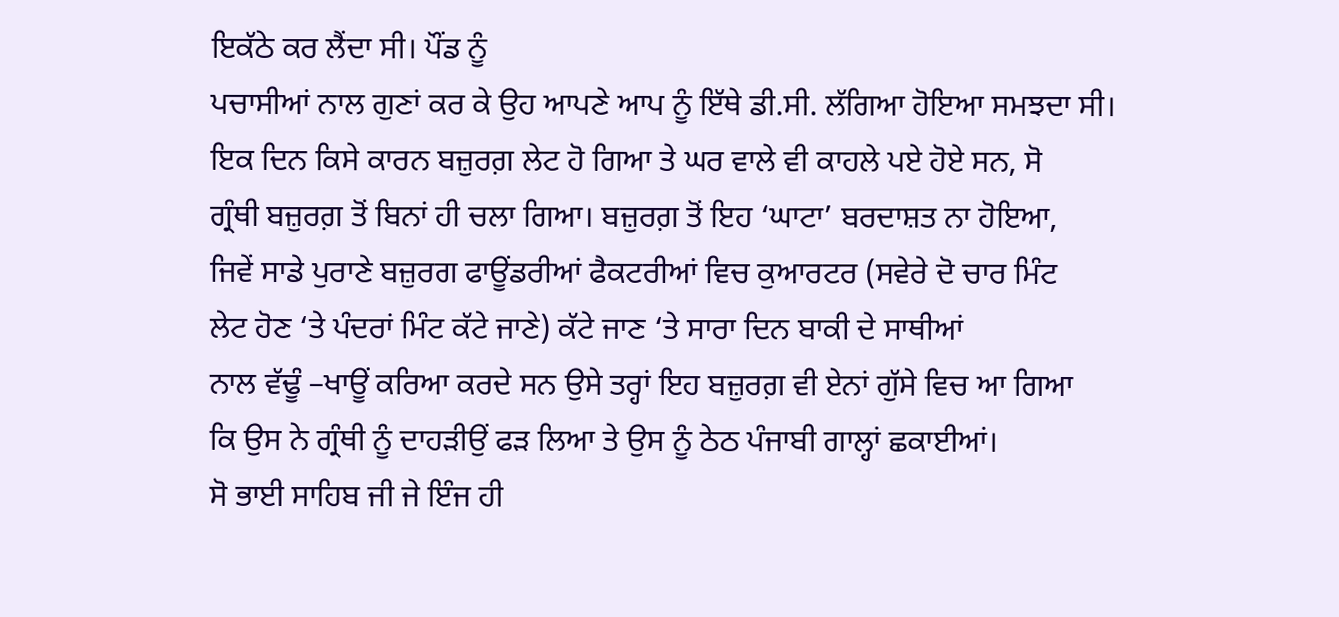ਇਕੱਠੇ ਕਰ ਲੈਂਦਾ ਸੀ। ਪੌਂਡ ਨੂੰ
ਪਚਾਸੀਆਂ ਨਾਲ ਗੁਣਾਂ ਕਰ ਕੇ ਉਹ ਆਪਣੇ ਆਪ ਨੂੰ ਇੱਥੇ ਡੀ.ਸੀ. ਲੱਗਿਆ ਹੋਇਆ ਸਮਝਦਾ ਸੀ।
ਇਕ ਦਿਨ ਕਿਸੇ ਕਾਰਨ ਬਜ਼ੁਰਗ਼ ਲੇਟ ਹੋ ਗਿਆ ਤੇ ਘਰ ਵਾਲੇ ਵੀ ਕਾਹਲੇ ਪਏ ਹੋਏ ਸਨ, ਸੋ
ਗ੍ਰੰਥੀ ਬਜ਼ੁਰਗ਼ ਤੋਂ ਬਿਨਾਂ ਹੀ ਚਲਾ ਗਿਆ। ਬਜ਼ੁਰਗ਼ ਤੋਂ ਇਹ ‘ਘਾਟਾ’ ਬਰਦਾਸ਼ਤ ਨਾ ਹੋਇਆ,
ਜਿਵੇਂ ਸਾਡੇ ਪੁਰਾਣੇ ਬਜ਼ੁਰਗ ਫਾਊਂਡਰੀਆਂ ਫੈਕਟਰੀਆਂ ਵਿਚ ਕੁਆਰਟਰ (ਸਵੇਰੇ ਦੋ ਚਾਰ ਮਿੰਟ
ਲੇਟ ਹੋਣ ‘ਤੇ ਪੰਦਰਾਂ ਮਿੰਟ ਕੱਟੇ ਜਾਣੇ) ਕੱਟੇ ਜਾਣ ‘ਤੇ ਸਾਰਾ ਦਿਨ ਬਾਕੀ ਦੇ ਸਾਥੀਆਂ
ਨਾਲ ਵੱਢੂੰ –ਖਾਊਂ ਕਰਿਆ ਕਰਦੇ ਸਨ ਉਸੇ ਤਰ੍ਹਾਂ ਇਹ ਬਜ਼ੁਰਗ਼ ਵੀ ਏਨਾਂ ਗੁੱਸੇ ਵਿਚ ਆ ਗਿਆ
ਕਿ ਉਸ ਨੇ ਗ੍ਰੰਥੀ ਨੂੰ ਦਾਹੜੀਉਂ ਫੜ ਲਿਆ ਤੇ ਉਸ ਨੂੰ ਠੇਠ ਪੰਜਾਬੀ ਗਾਲ੍ਹਾਂ ਛਕਾਈਆਂ।
ਸੋ ਭਾਈ ਸਾਹਿਬ ਜੀ ਜੇ ਇੰਜ ਹੀ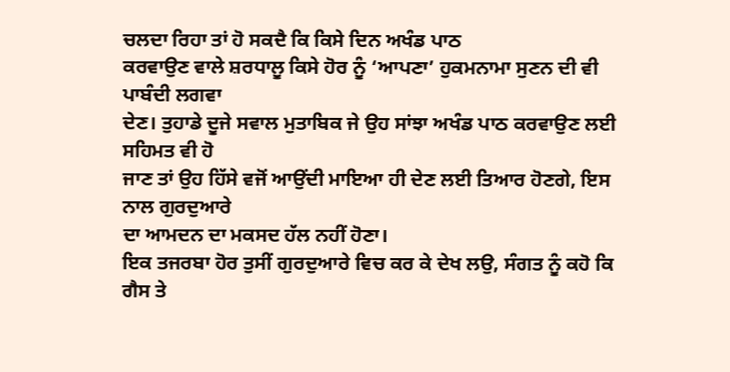ਚਲਦਾ ਰਿਹਾ ਤਾਂ ਹੋ ਸਕਦੈ ਕਿ ਕਿਸੇ ਦਿਨ ਅਖੰਡ ਪਾਠ
ਕਰਵਾਉਣ ਵਾਲੇ ਸ਼ਰਧਾਲੂ ਕਿਸੇ ਹੋਰ ਨੂੰ ‘ਆਪਣਾ’ ਹੁਕਮਨਾਮਾ ਸੁਣਨ ਦੀ ਵੀ ਪਾਬੰਦੀ ਲਗਵਾ
ਦੇਣ। ਤੁਹਾਡੇ ਦੂਜੇ ਸਵਾਲ ਮੁਤਾਬਿਕ ਜੇ ਉਹ ਸਾਂਝਾ ਅਖੰਡ ਪਾਠ ਕਰਵਾਉਣ ਲਈ ਸਹਿਮਤ ਵੀ ਹੋ
ਜਾਣ ਤਾਂ ਉਹ ਹਿੱਸੇ ਵਜੋਂ ਆਉਂਦੀ ਮਾਇਆ ਹੀ ਦੇਣ ਲਈ ਤਿਆਰ ਹੋਣਗੇ, ਇਸ ਨਾਲ ਗੁਰਦੁਆਰੇ
ਦਾ ਆਮਦਨ ਦਾ ਮਕਸਦ ਹੱਲ ਨਹੀਂ ਹੋਣਾ।
ਇਕ ਤਜਰਬਾ ਹੋਰ ਤੁਸੀਂ ਗੁਰਦੁਆਰੇ ਵਿਚ ਕਰ ਕੇ ਦੇਖ ਲਉ, ਸੰਗਤ ਨੂੰ ਕਹੋ ਕਿ ਗੈਸ ਤੇ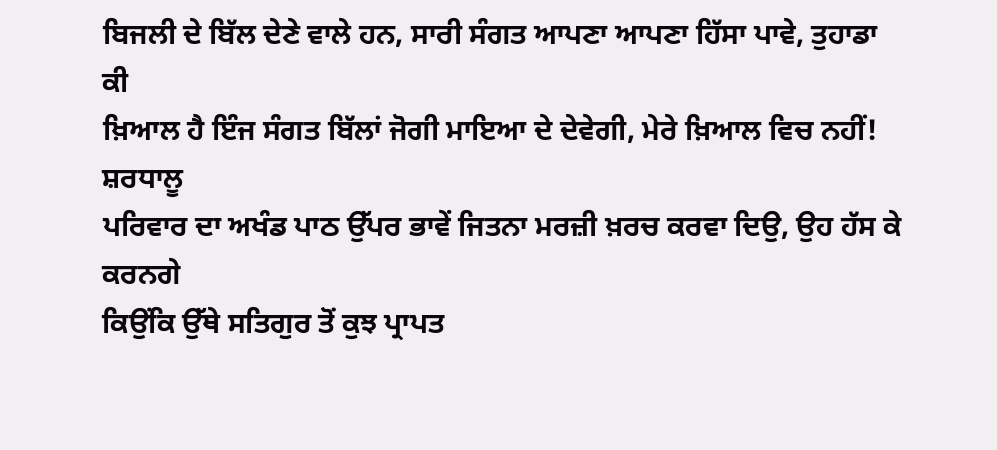ਬਿਜਲੀ ਦੇ ਬਿੱਲ ਦੇਣੇ ਵਾਲੇ ਹਨ, ਸਾਰੀ ਸੰਗਤ ਆਪਣਾ ਆਪਣਾ ਹਿੱਸਾ ਪਾਵੇ, ਤੁਹਾਡਾ ਕੀ
ਖ਼ਿਆਲ ਹੈ ਇੰਜ ਸੰਗਤ ਬਿੱਲਾਂ ਜੋਗੀ ਮਾਇਆ ਦੇ ਦੇਵੇਗੀ, ਮੇਰੇ ਖ਼ਿਆਲ ਵਿਚ ਨਹੀਂ! ਸ਼ਰਧਾਲੂ
ਪਰਿਵਾਰ ਦਾ ਅਖੰਡ ਪਾਠ ਉੱਪਰ ਭਾਵੇਂ ਜਿਤਨਾ ਮਰਜ਼ੀ ਖ਼ਰਚ ਕਰਵਾ ਦਿਉ, ਉਹ ਹੱਸ ਕੇ ਕਰਨਗੇ
ਕਿਉਂਕਿ ਉੱਥੇ ਸਤਿਗੁਰ ਤੋਂ ਕੁਝ ਪ੍ਰਾਪਤ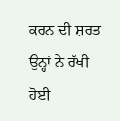ਕਰਨ ਦੀ ਸ਼ਰਤ ਉਨ੍ਹਾਂ ਨੇ ਰੱਖੀ ਹੋਈ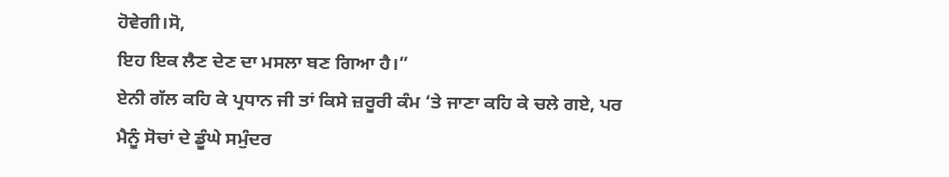ਹੋਵੇਗੀ।ਸੋ,
ਇਹ ਇਕ ਲੈਣ ਦੇਣ ਦਾ ਮਸਲਾ ਬਣ ਗਿਆ ਹੈ।”
ਏਨੀ ਗੱਲ ਕਹਿ ਕੇ ਪ੍ਰਧਾਨ ਜੀ ਤਾਂ ਕਿਸੇ ਜ਼ਰੂਰੀ ਕੰਮ ‘ਤੇ ਜਾਣਾ ਕਹਿ ਕੇ ਚਲੇ ਗਏ, ਪਰ
ਮੈਨੂੰ ਸੋਚਾਂ ਦੇ ਡੂੰਘੇ ਸਮੁੰਦਰ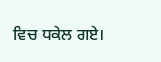ਵਿਚ ਧਕੇਲ ਗਏ।